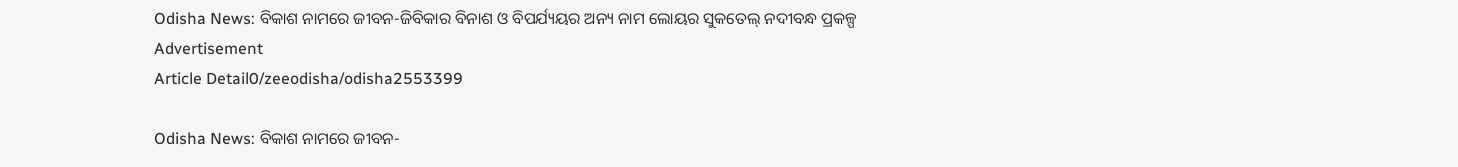Odisha News: ବିକାଶ ନାମରେ ଜୀବନ-ଜିବିକାର ବିନାଶ ଓ ବିପର୍ଯ୍ୟୟର ଅନ୍ୟ ନାମ ଲୋୟର ସୁକତେଲ୍ ନଦୀବନ୍ଧ ପ୍ରକଳ୍ପ
Advertisement
Article Detail0/zeeodisha/odisha2553399

Odisha News: ବିକାଶ ନାମରେ ଜୀବନ-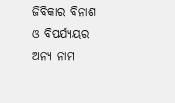ଜିବିକାର ବିନାଶ ଓ ବିପର୍ଯ୍ୟୟର ଅନ୍ୟ ନାମ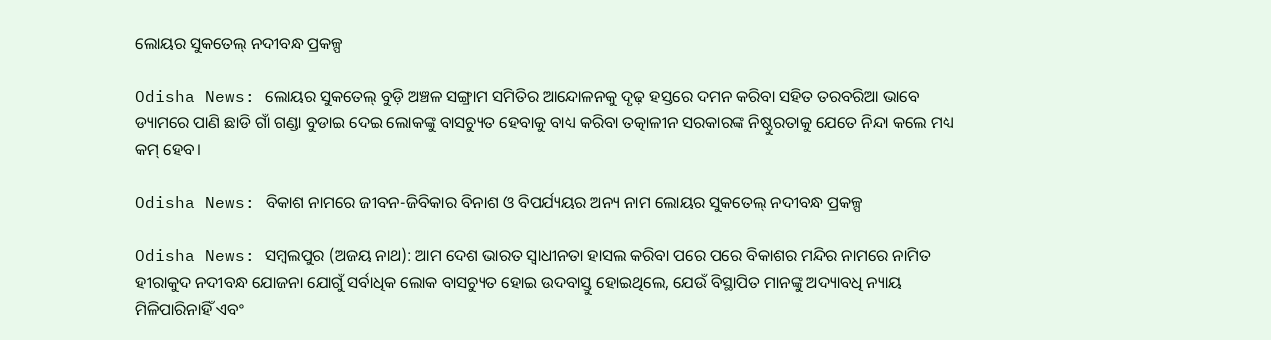ଲୋୟର ସୁକତେଲ୍ ନଦୀବନ୍ଧ ପ୍ରକଳ୍ପ

Odisha News: ଲୋୟର ସୁକତେଲ୍ ବୁଡ଼ି ଅଞ୍ଚଳ ସଙ୍ଗ୍ରାମ ସମିତିର ଆନ୍ଦୋଳନକୁ ଦୃଢ଼ ହସ୍ତରେ ଦମନ କରିବା ସହିତ ତରବରିଆ ଭାବେ ଡ୍ୟାମରେ ପାଣି ଛାଡି ଗାଁ ଗଣ୍ଡା ବୁଡାଇ ଦେଇ ଲୋକଙ୍କୁ ବାସଚ୍ୟୁତ ହେବାକୁ ବାଧ୍ୟ କରିବା ତତ୍କାଳୀନ ସରକାରଙ୍କ ନିଷ୍ଠୁରତାକୁ ଯେତେ ନିନ୍ଦା କଲେ ମଧ୍ୟ କମ୍ ହେବ।

Odisha News: ବିକାଶ ନାମରେ ଜୀବନ-ଜିବିକାର ବିନାଶ ଓ ବିପର୍ଯ୍ୟୟର ଅନ୍ୟ ନାମ ଲୋୟର ସୁକତେଲ୍ ନଦୀବନ୍ଧ ପ୍ରକଳ୍ପ

Odisha News: ସମ୍ବଲପୁର (ଅଜୟ ନାଥ): ଆମ ଦେଶ ଭାରତ ସ୍ବାଧୀନତା ହାସଲ କରିବା ପରେ ପରେ ବିକାଶର ମନ୍ଦିର ନାମରେ ନାମିତ ହୀରାକୁଦ ନଦୀବନ୍ଧ ଯୋଜନା ଯୋଗୁଁ ସର୍ବାଧିକ ଲୋକ ବାସଚ୍ୟୁତ ହୋଇ ଉଦବାସ୍ତୁ ହୋଇଥିଲେ, ଯେଉଁ ବିସ୍ଥାପିତ ମାନଙ୍କୁ ଅଦ୍ୟାବଧି ନ୍ୟାୟ ମିଳିପାରିନାହିଁ ଏବଂ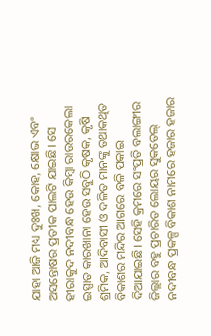ଯାହା ଆଜି ମଧ୍ୟ ଦୁଃଖ, କୋହ, କ୍ଷୋଭ ଏବଂ ଅସନ୍ତୋଷର ପ୍ରତୀକ ପାଲଟି ଯାଇଛି। ସେ ହୀରାକୁଦ ନଦୀବନ୍ଧ ହେଉ କିମ୍ବା ରାଉରକେଲା ଇସ୍ପାତ କାରଖାନା ହେଉ ସବୁଠି କୃଷକ, କୃଷି ଶ୍ରମିକ, ଆଦିବାସୀ ଓ ଦଳିତ ମାନଙ୍କୁ ତଥାକଥିତ ବିକାଶର ମନ୍ଦିର ଆଗରେ ବଳି ପକାଇ ଦିଆଯାଇଛି। ସେହି କ୍ରମରେ ସଂପ୍ରତି ବଲାଙ୍ଗୀର ଜିଲ୍ଲାର ବହୁ ପ୍ରଚାରିତ ଲୋୟର ସୁକତେଲ୍ ନଦୀବନ୍ଧ ପ୍ରକଳ୍ପ ବିକାଶ ନାମରେ ହଜାର ହଜାର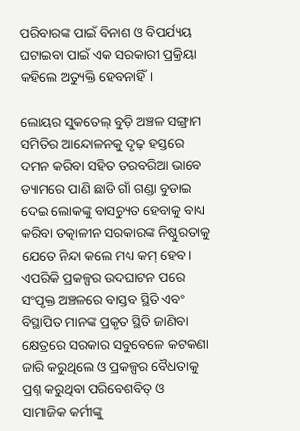ପରିବାରଙ୍କ ପାଇଁ ବିନାଶ ଓ ବିପର୍ଯ୍ୟୟ ଘଟାଇବା ପାଇଁ ଏକ ସରକାରୀ ପ୍ରକ୍ରିୟା କହିଲେ ଅତ୍ୟୁକ୍ତି ହେବନାହିଁ।

ଲୋୟର ସୁକତେଲ୍ ବୁଡ଼ି ଅଞ୍ଚଳ ସଙ୍ଗ୍ରାମ ସମିତିର ଆନ୍ଦୋଳନକୁ ଦୃଢ଼ ହସ୍ତରେ ଦମନ କରିବା ସହିତ ତରବରିଆ ଭାବେ ଡ୍ୟାମରେ ପାଣି ଛାଡି ଗାଁ ଗଣ୍ଡା ବୁଡାଇ ଦେଇ ଲୋକଙ୍କୁ ବାସଚ୍ୟୁତ ହେବାକୁ ବାଧ୍ୟ କରିବା ତତ୍କାଳୀନ ସରକାରଙ୍କ ନିଷ୍ଠୁରତାକୁ ଯେତେ ନିନ୍ଦା କଲେ ମଧ୍ୟ କମ୍ ହେବ। ଏପରିକି ପ୍ରକଳ୍ପର ଉଦଘାଟନ ପରେ ସଂପୃକ୍ତ ଅଞ୍ଚଳରେ ବାସ୍ତବ ସ୍ଥିତି ଏବଂ ବିସ୍ଥାପିତ ମାନଙ୍କ ପ୍ରକୃତ ସ୍ଥିତି ଜାଣିବା କ୍ଷେତ୍ରରେ ସରକାର ସବୁବେଳେ କଟକଣା ଜାରି କରୁଥିଲେ ଓ ପ୍ରକଳ୍ପର ବୈଧତାକୁ ପ୍ରଶ୍ନ କରୁଥିବା ପରିବେଶବିତ୍ ଓ ସାମାଜିକ କର୍ମୀଙ୍କୁ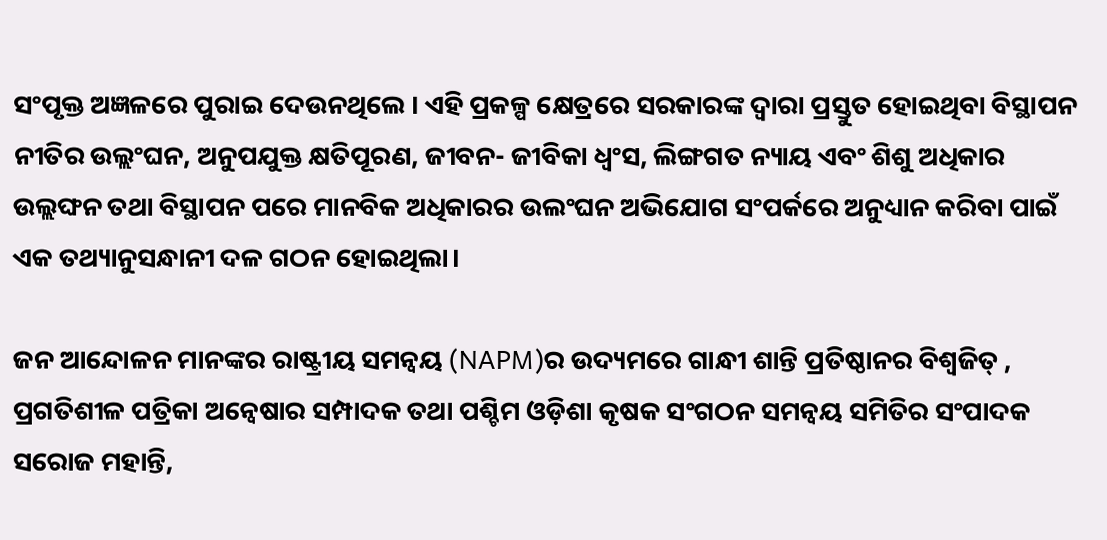ସଂପୃକ୍ତ ଅଜ୍ଞଳରେ ପୁରାଇ ଦେଉନଥିଲେ । ଏହି ପ୍ରକଳ୍ପ କ୍ଷେତ୍ରରେ ସରକାରଙ୍କ ଦ୍ବାରା ପ୍ରସ୍ତୁତ ହୋଇଥିବା ବିସ୍ଥାପନ ନୀତିର ଉଲ୍ଲଂଘନ, ଅନୁପଯୁକ୍ତ କ୍ଷତିପୂରଣ, ଜୀବନ- ଜୀବିକା ଧ୍ୱଂସ, ଲିଙ୍ଗଗତ ନ୍ୟାୟ ଏବଂ ଶିଶୁ ଅଧିକାର ଉଲ୍ଲଙ୍ଘନ ତଥା ବିସ୍ଥାପନ ପରେ ମାନବିକ ଅଧିକାରର ଉଲଂଘନ ଅଭିଯୋଗ ସଂପର୍କରେ ଅନୁଧ୍ୟାନ କରିବା ପାଇଁ ଏକ ତଥ୍ୟାନୁସନ୍ଧାନୀ ଦଳ ଗଠନ ହୋଇଥିଲା।

ଜନ ଆନ୍ଦୋଳନ ମାନଙ୍କର ରାଷ୍ଟ୍ରୀୟ ସମନ୍ୱୟ (NAPM)ର ଉଦ୍ୟମରେ ଗାନ୍ଧୀ ଶାନ୍ତି ପ୍ରତିଷ୍ଠାନର ବିଶ୍ୱଜିତ୍ , ପ୍ରଗତିଶୀଳ ପତ୍ରିକା ଅନ୍ୱେଷାର ସମ୍ପାଦକ ତଥା ପଶ୍ଚିମ ଓଡ଼ିଶା କୃଷକ ସଂଗଠନ ସମନ୍ବୟ ସମିତିର ସଂପାଦକ ସରୋଜ ମହାନ୍ତି,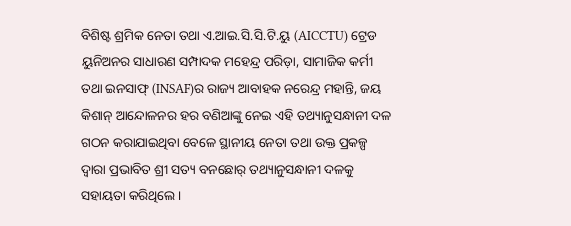ବିଶିଷ୍ଟ ଶ୍ରମିକ ନେତା ତଥା ଏ.ଆଇ.ସି.ସି.ଟି.ୟୁ (AICCTU) ଟ୍ରେଡ ୟୁନିଅନର ସାଧାରଣ ସମ୍ପାଦକ ମହେନ୍ଦ୍ର ପରିଡ଼ା, ସାମାଜିକ କର୍ମୀ ତଥା ଇନସାଫ୍ (INSAF)ର ରାଜ୍ୟ ଆବାହକ ନରେନ୍ଦ୍ର ମହାନ୍ତି, ଜୟ କିଶାନ୍ ଆନ୍ଦୋଳନର ହର ବଣିଆଙ୍କୁ ନେଇ ଏହି ତଥ୍ୟାନୁସନ୍ଧାନୀ ଦଳ ଗଠନ କରାଯାଇଥିବା ବେଳେ ସ୍ଥାନୀୟ ନେତା ତଥା ଉକ୍ତ ପ୍ରକଳ୍ପ ଦ୍ବାରା ପ୍ରଭାବିତ ଶ୍ରୀ ସତ୍ୟ ବନଛୋର୍ ତଥ୍ୟାନୁସନ୍ଧାନୀ ଦଳକୁ ସହାୟତା କରିଥିଲେ।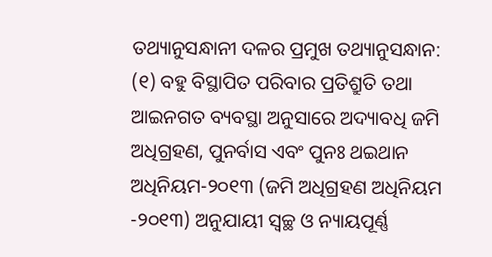ତଥ୍ୟାନୁସନ୍ଧାନୀ ଦଳର ପ୍ରମୁଖ ତଥ୍ୟାନୁସନ୍ଧାନ:
(୧) ବହୁ ବିସ୍ଥାପିତ ପରିବାର ପ୍ରତିଶ୍ରୁତି ତଥା ଆଇନଗତ ବ୍ୟବସ୍ଥା ଅନୁସାରେ ଅଦ୍ୟାବଧି ଜମି ଅଧିଗ୍ରହଣ, ପୁନର୍ବାସ ଏବଂ ପୁନଃ ଥଇଥାନ ଅଧିନିୟମ-୨୦୧୩ (ଜମି ଅଧିଗ୍ରହଣ ଅଧିନିୟମ -୨୦୧୩) ଅନୁଯାୟୀ ସ୍ୱଚ୍ଛ ଓ ନ୍ୟାୟପୂର୍ଣ୍ଣ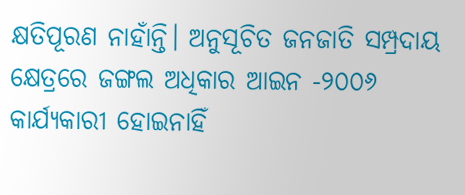କ୍ଷତିପୂରଣ ନାହାଁନ୍ତି। ଅନୁସୂଚିତ ଜନଜାତି ସମ୍ପ୍ରଦାୟ କ୍ଷେତ୍ରରେ ଜଙ୍ଗଲ ଅଧିକାର ଆଇନ -୨୦୦୬ କାର୍ଯ୍ୟକାରୀ ହୋଇନାହିଁ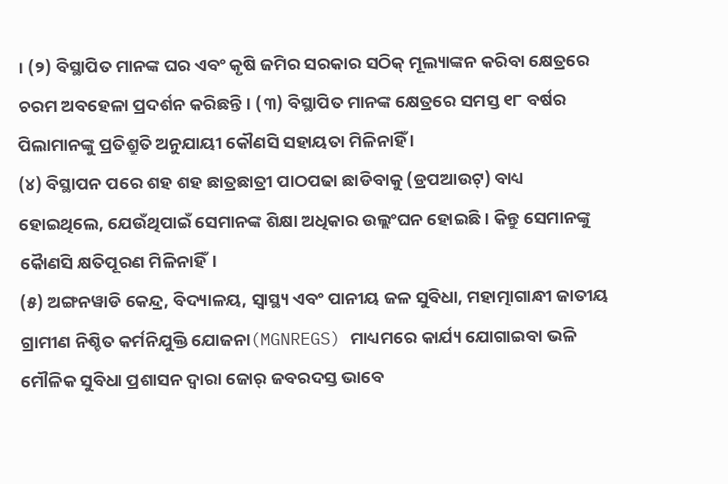। (୨) ବିସ୍ଥାପିତ ମାନଙ୍କ ଘର ଏବଂ କୃଷି ଜମିର ସରକାର ସଠିକ୍ ମୂଲ୍ୟାଙ୍କନ କରିବା କ୍ଷେତ୍ରରେ ଚରମ ଅବହେଳା ପ୍ରଦର୍ଶନ କରିଛନ୍ତି। (୩) ବିସ୍ଥାପିତ ମାନଙ୍କ କ୍ଷେତ୍ରରେ ସମସ୍ତ ୧୮ ବର୍ଷର ପିଲାମାନଙ୍କୁ ପ୍ରତିଶ୍ରୁତି ଅନୁଯାୟୀ କୌଣସି ସହାୟତା ମିଳିନାହିଁ ।
(୪) ବିସ୍ଥାପନ ପରେ ଶହ ଶହ ଛାତ୍ରଛାତ୍ରୀ ପାଠପଢା ଛାଡିବାକୁ (ଡ୍ରପଆଉଟ୍) ବାଧ୍ୟ ହୋଇଥିଲେ, ଯେଉଁଥିପାଇଁ ସେମାନଙ୍କ ଶିକ୍ଷା ଅଧିକାର ଉଲ୍ଲଂଘନ ହୋଇଛି। କିନ୍ତୁ ସେମାନଙ୍କୁ କୈାଣସି କ୍ଷତିପୂରଣ ମିଳିନାହିଁ।
(୫) ଅଙ୍ଗନୱାଡି କେନ୍ଦ୍ର, ବିଦ୍ୟାଳୟ, ସ୍ୱାସ୍ଥ୍ୟ ଏବଂ ପାନୀୟ ଜଳ ସୁବିଧା, ମହାତ୍ମାଗାନ୍ଧୀ ଜାତୀୟ ଗ୍ରାମୀଣ ନିଶ୍ଚିତ କର୍ମନିଯୁକ୍ତି ଯୋଜନା(MGNREGS) ମାଧ୍ୟମରେ କାର୍ଯ୍ୟ ଯୋଗାଇବା ଭଳି ମୌଳିକ ସୁବିଧା ପ୍ରଶାସନ ଦ୍ୱାରା ଜୋର୍ ଜବରଦସ୍ତ ଭାବେ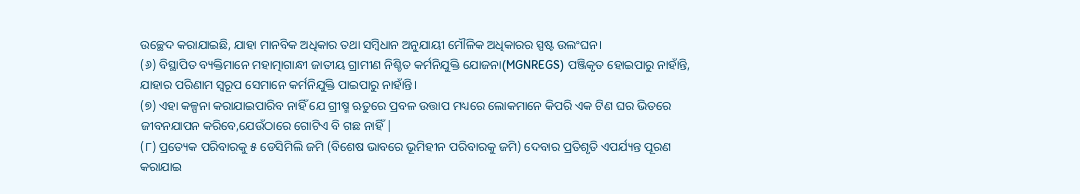ଉଚ୍ଛେଦ କରାଯାଇଛି, ଯାହା ମାନବିକ ଅଧିକାର ତଥା ସମ୍ବିଧାନ ଅନୁଯାୟୀ ମୌଳିକ ଅଧିକାରର ସ୍ପଷ୍ଟ ଉଲଂଘନ।
(୬) ବିସ୍ଥାପିତ ବ୍ୟକ୍ତିମାନେ ମହାତ୍ମାଗାନ୍ଧୀ ଜାତୀୟ ଗ୍ରାମୀଣ ନିଶ୍ଚିତ କର୍ମନିଯୁକ୍ତି ଯୋଜନା(MGNREGS) ପଞ୍ଜିକୃତ ହୋଇପାରୁ ନାହାଁନ୍ତି, ଯାହାର ପରିଣାମ ସ୍ୱରୂପ ସେମାନେ କର୍ମନିଯୁକ୍ତି ପାଇପାରୁ ନାହାଁନ୍ତି।
(୭) ଏହା କଳ୍ପନା କରାଯାଇପାରିବ ନାହିଁ ଯେ ଗ୍ରୀଷ୍ମ ଋତୁରେ ପ୍ରବଳ ଉତ୍ତାପ ମଧ୍ୟରେ ଲୋକମାନେ କିପରି ଏକ ଟିଣ ଘର ଭିତରେ ଜୀବନଯାପନ କରିବେ,ଯେଉଁଠାରେ ଗୋଟିଏ ବି ଗଛ ନାହିଁ |
(୮) ପ୍ରତ୍ୟେକ ପରିବାରକୁ ୫ ଡେସିମିଲି ଜମି (ବିଶେଷ ଭାବରେ ଭୂମିହୀନ ପରିବାରକୁ ଜମି) ଦେବାର ପ୍ରତିଶୃତି ଏପର୍ଯ୍ୟନ୍ତ ପୂରଣ କରାଯାଇ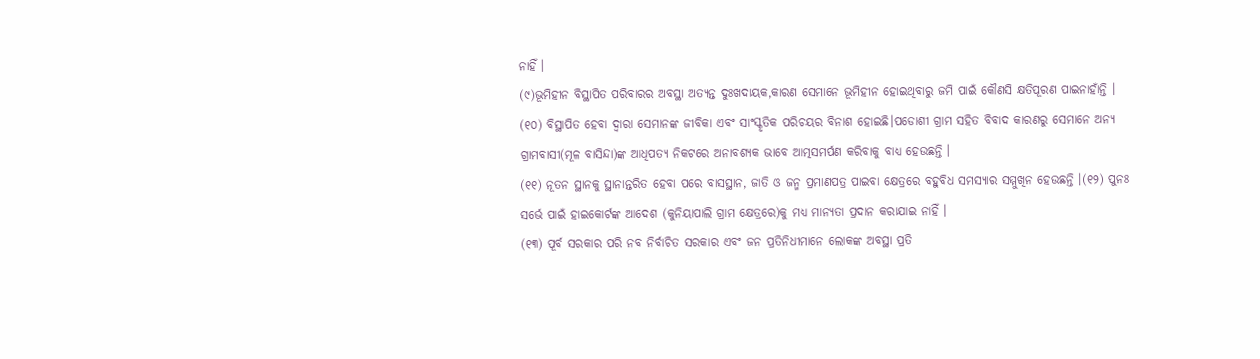ନାହିଁ ।
(୯)ଭୂମିହୀନ ବିସ୍ଥାପିତ ପରିବାରର ଅବସ୍ଥା ଅତ୍ୟନ୍ତ ଦୁଃଖଦାୟକ,କାରଣ ସେମାନେ ଭୂମିହୀନ ହୋଇଥିବାରୁ ଜମି ପାଇଁ କୌଣସି କ୍ଷତିପୂରଣ ପାଇନାହାଁନ୍ତି ।
(୧୦) ବିସ୍ଥାପିତ ହେବା ଦ୍ବାରା ସେମାନଙ୍କ ଜୀବିକା ଏବଂ ସାଂସ୍କୃତିକ ପରିଚୟର ବିନାଶ ହୋଇଛି।ପଡୋଶୀ ଗ୍ରାମ ସହିତ ବିବାଦ କାରଣରୁ ସେମାନେ ଅନ୍ୟ ଗ୍ରାମବାସୀ(ମୂଳ ବାସିନ୍ଦା)ଙ୍କ ଆଧିପତ୍ୟ ନିକଟରେ ଅନାବଶ୍ୟକ ଭାବେ ଆତ୍ମସମର୍ପଣ କରିବାକୁ ବାଧ୍ୟ ହେଉଛନ୍ତି ।
(୧୧) ନୂତନ ସ୍ଥାନକୁ ସ୍ଥାନାନ୍ତରିତ ହେବା ପରେ ବାସସ୍ଥାନ, ଜାତି ଓ ଜନ୍ମ ପ୍ରମାଣପତ୍ର ପାଇବା କ୍ଷେତ୍ରରେ ବହୁବିଧ ସମସ୍ୟାର ସମ୍ମୁଖିନ ହେଉଛନ୍ତି ।(୧୨) ପୁନଃ ସର୍ଭେ ପାଇଁ ହାଇକୋର୍ଟଙ୍କ ଆଦେଶ (କୁନିୟାପାଲି ଗ୍ରାମ କ୍ଷେତ୍ରରେ)କୁ ମଧ୍ୟ ମାନ୍ୟତା ପ୍ରଦାନ କରାଯାଇ ନାହିଁ ।
(୧୩) ପୂର୍ବ ସରକାର ପରି ନବ ନିର୍ବାଚିତ ସରକାର ଏବଂ ଜନ ପ୍ରତିନିଧୀମାନେ ଲୋକଙ୍କ ଅବସ୍ଥା ପ୍ରତି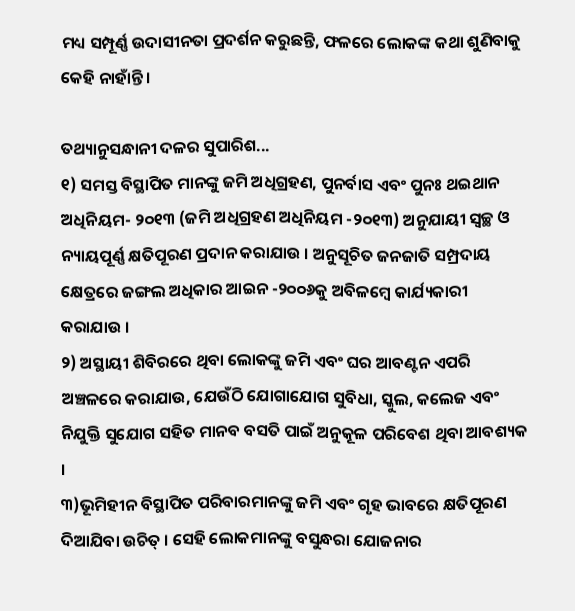ମଧ୍ୟ ସମ୍ପୂର୍ଣ୍ଣ ଉଦାସୀନତା ପ୍ରଦର୍ଶନ କରୁଛନ୍ତି, ଫଳରେ ଲୋକଙ୍କ କଥା ଶୁଣିବାକୁ କେହି ନାହାଁନ୍ତି ।

ତଥ୍ୟାନୁସନ୍ଧାନୀ ଦଳର ସୁପାରିଶ...
୧) ସମସ୍ତ ବିସ୍ଥାପିତ ମାନଙ୍କୁ ଜମି ଅଧିଗ୍ରହଣ, ପୁନର୍ବାସ ଏବଂ ପୁନଃ ଥଇଥାନ ଅଧିନିୟମ- ୨୦୧୩ (ଜମି ଅଧିଗ୍ରହଣ ଅଧିନିୟମ -୨୦୧୩) ଅନୁଯାୟୀ ସ୍ୱଚ୍ଛ ଓ ନ୍ୟାୟପୂର୍ଣ୍ଣ କ୍ଷତିପୂରଣ ପ୍ରଦାନ କରାଯାଉ । ଅନୁସୂଚିତ ଜନଜାତି ସମ୍ପ୍ରଦାୟ କ୍ଷେତ୍ରରେ ଜଙ୍ଗଲ ଅଧିକାର ଆଇନ -୨୦୦୬କୁ ଅବିଳମ୍ବେ କାର୍ଯ୍ୟକାରୀ କରାଯାଉ ।
୨) ଅସ୍ଥାୟୀ ଶିବିରରେ ଥିବା ଲୋକଙ୍କୁ ଜମି ଏବଂ ଘର ଆବଣ୍ଟନ ଏପରି ଅଞ୍ଚଳରେ କରାଯାଉ, ଯେଉଁଠି ଯୋଗାଯୋଗ ସୁବିଧା, ସ୍କୁଲ, କଲେଜ ଏବଂ ନିଯୁକ୍ତି ସୁଯୋଗ ସହିତ ମାନବ ବସତି ପାଇଁ ଅନୁକୂଳ ପରିବେଶ ଥିବା ଆବଶ୍ୟକ ।
୩)ଭୂମିହୀନ ବିସ୍ଥାପିତ ପରିବାରମାନଙ୍କୁ ଜମି ଏବଂ ଗୃହ ଭାବରେ କ୍ଷତିପୂରଣ ଦିଆଯିବା ଉଚିତ୍ । ସେହି ଲୋକମାନଙ୍କୁ ବସୁନ୍ଧରା ଯୋଜନାର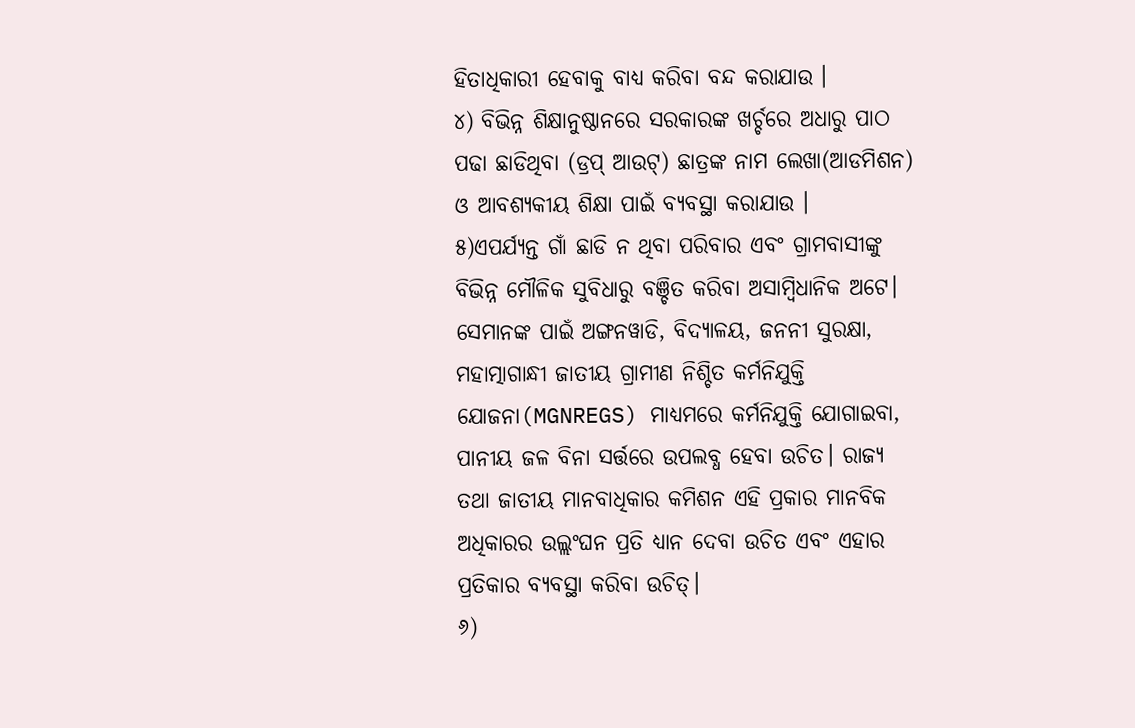ହିତାଧିକାରୀ ହେବାକୁ ବାଧ୍ୟ କରିବା ବନ୍ଦ କରାଯାଉ ।
୪) ବିଭିନ୍ନ ଶିକ୍ଷାନୁଷ୍ଠାନରେ ସରକାରଙ୍କ ଖର୍ଚ୍ଚରେ ଅଧାରୁ ପାଠ ପଢା ଛାଡିଥିବା (ଡ୍ରପ୍ ଆଉଟ୍) ଛାତ୍ରଙ୍କ ନାମ ଲେଖା(ଆଡମିଶନ) ଓ ଆବଶ୍ୟକୀୟ ଶିକ୍ଷା ପାଇଁ ବ୍ୟବସ୍ଥା କରାଯାଉ ।
୫)ଏପର୍ଯ୍ୟନ୍ତ ଗାଁ ଛାଡି ନ ଥିବା ପରିବାର ଏବଂ ଗ୍ରାମବାସୀଙ୍କୁ ବିଭିନ୍ନ ମୌଳିକ ସୁବିଧାରୁ ବଞ୍ଚିତ କରିବା ଅସାମ୍ବିଧାନିକ ଅଟେ। ସେମାନଙ୍କ ପାଇଁ ଅଙ୍ଗନୱାଡି, ବିଦ୍ୟାଳୟ, ଜନନୀ ସୁରକ୍ଷା, ମହାତ୍ମାଗାନ୍ଧୀ ଜାତୀୟ ଗ୍ରାମୀଣ ନିଶ୍ଚିତ କର୍ମନିଯୁକ୍ତି ଯୋଜନା(MGNREGS) ମାଧ୍ୟମରେ କର୍ମନିଯୁକ୍ତି ଯୋଗାଇବା, ପାନୀୟ ଜଳ ବିନା ସର୍ତ୍ତରେ ଉପଲବ୍ଧ ହେବା ଉଚିତ। ରାଜ୍ୟ ତଥା ଜାତୀୟ ମାନବାଧିକାର କମିଶନ ଏହି ପ୍ରକାର ମାନବିକ ଅଧିକାରର ଉଲ୍ଲଂଘନ ପ୍ରତି ଧ୍ୟାନ ଦେବା ଉଚିତ ଏବଂ ଏହାର ପ୍ରତିକାର ବ୍ୟବସ୍ଥା କରିବା ଉଚିତ୍।
୬)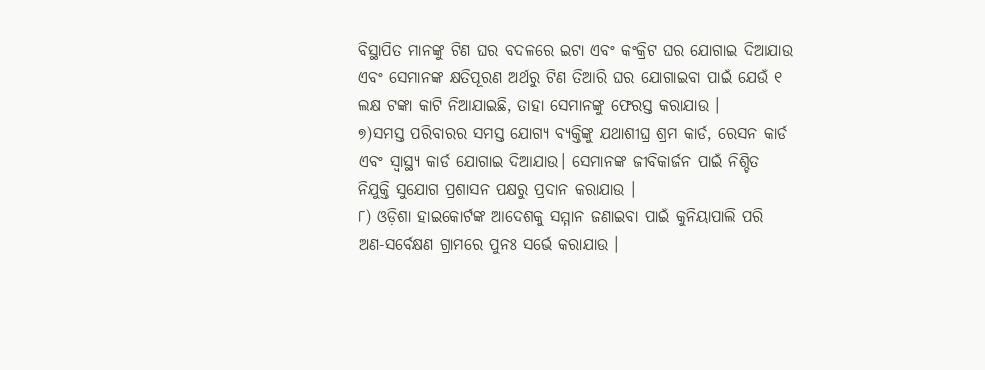ବିସ୍ଥାପିତ ମାନଙ୍କୁ ଟିଣ ଘର ବଦଳରେ ଇଟା ଏବଂ କଂକ୍ରିଟ ଘର ଯୋଗାଇ ଦିଆଯାଉ ଏବଂ ସେମାନଙ୍କ କ୍ଷତିପୂରଣ ଅର୍ଥରୁ ଟିଣ ତିଆରି ଘର ଯୋଗାଇବା ପାଇଁ ଯେଉଁ ୧ ଲକ୍ଷ ଟଙ୍କା କାଟି ନିଆଯାଇଛି, ତାହା ସେମାନଙ୍କୁ ଫେରସ୍ତ କରାଯାଉ ।
୭)ସମସ୍ତ ପରିବାରର ସମସ୍ତ ଯୋଗ୍ୟ ବ୍ୟକ୍ତିଙ୍କୁ ଯଥାଶୀଘ୍ର ଶ୍ରମ କାର୍ଡ, ରେସନ କାର୍ଡ ଏବଂ ସ୍ୱାସ୍ଥ୍ୟ କାର୍ଡ ଯୋଗାଇ ଦିଆଯାଉ। ସେମାନଙ୍କ ଜୀବିକାର୍ଜନ ପାଇଁ ନିଶ୍ଚିତ ନିଯୁକ୍ତି ସୁଯୋଗ ପ୍ରଶାସନ ପକ୍ଷରୁ ପ୍ରଦାନ କରାଯାଉ ।
୮) ଓଡ଼ିଶା ହାଇକୋର୍ଟଙ୍କ ଆଦେଶକୁ ସମ୍ମାନ ଜଣାଇବା ପାଇଁ କୁନିୟାପାଲି ପରି ଅଣ-ସର୍ବେକ୍ଷଣ ଗ୍ରାମରେ ପୁନଃ ସର୍ଭେ କରାଯାଉ ।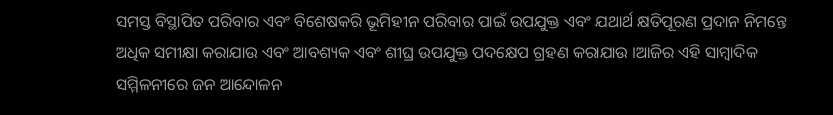ସମସ୍ତ ବିସ୍ଥାପିତ ପରିବାର ଏବଂ ବିଶେଷକରି ଭୂମିହୀନ ପରିବାର ପାଇଁ ଉପଯୁକ୍ତ ଏବଂ ଯଥାର୍ଥ କ୍ଷତିପୂରଣ ପ୍ରଦାନ ନିମନ୍ତେ ଅଧିକ ସମୀକ୍ଷା କରାଯାଉ ଏବଂ ଆବଶ୍ୟକ ଏବଂ ଶୀଘ୍ର ଉପଯୁକ୍ତ ପଦକ୍ଷେପ ଗ୍ରହଣ କରାଯାଉ ।ଆଜିର ଏହି ସାମ୍ବାଦିକ ସମ୍ମିଳନୀରେ ଜନ ଆନ୍ଦୋଳନ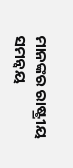ମାନଙ୍କର ରାଷ୍ଟ୍ରୀୟ ସମନ୍ୱୟ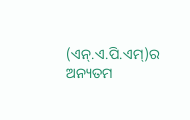(ଏନ୍.ଏ.ପି.ଏମ୍)ର ଅନ୍ୟତମ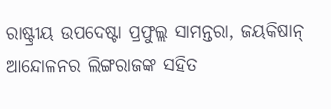ରାଷ୍ଟ୍ରୀୟ ଉପଦେଷ୍ଟା ପ୍ରଫୁଲ୍ଲ ସାମନ୍ତରା, ଜୟକିଷାନ୍ ଆନ୍ଦୋଳନର ଲିଙ୍ଗରାଜଙ୍କ ସହିତ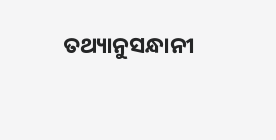ତଥ୍ୟାନୁସନ୍ଧାନୀ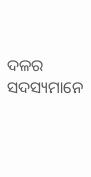ଦଳର ସଦସ୍ୟମାନେ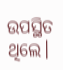ଉପସ୍ଥିତ ଥିଲେ।